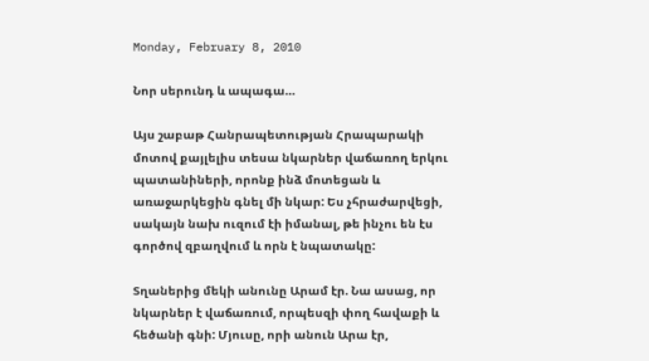Monday, February 8, 2010

Նոր սերունդ և ապագա…

Այս շաբաթ Հանրապետության Հրապարակի մոտով քայլելիս տեսա նկարներ վաճառող երկու պատանիների, որոնք ինձ մոտեցան և առաջարկեցին գնել մի նկար: Ես չհրաժարվեցի, սակայն նախ ուզում էի իմանալ, թե ինչու են էս գործով զբաղվում և որն է նպատակը:

Տղաներից մեկի անունը Արամ էր. Նա ասաց, որ նկարներ է վաճառում, որպեսզի փող հավաքի և հեծանի գնի: Մյուսը, որի անուն Արա էր,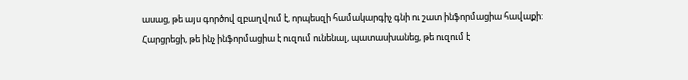ասաց, թե այս գործով զբաղվում է, որպեսզի համակարգիչ գնի ու շատ ինֆորմացիա հավաքի: Հարցրեցի, թե ինչ ինֆորմացիա է ուզում ունենալ, պատասխանեց, թե ուզում է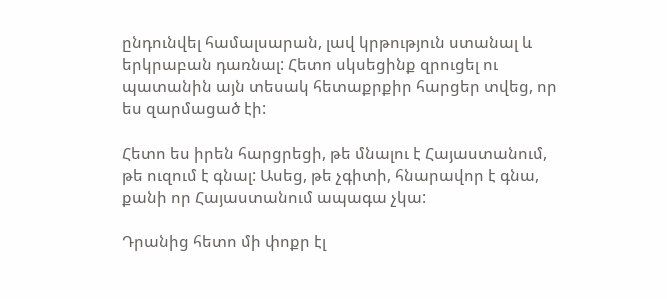ընդունվել համալսարան, լավ կրթություն ստանալ և երկրաբան դառնալ: Հետո սկսեցինք զրուցել ու պատանին այն տեսակ հետաքրքիր հարցեր տվեց, որ ես զարմացած էի:

Հետո ես իրեն հարցրեցի, թե մնալու է Հայաստանում, թե ուզում է գնալ: Ասեց, թե չգիտի, հնարավոր է գնա, քանի որ Հայաստանում ապագա չկա:

Դրանից հետո մի փոքր էլ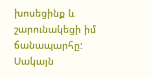խոսեցինք և շարունակեցի իմ ճանապարհը: Սակայն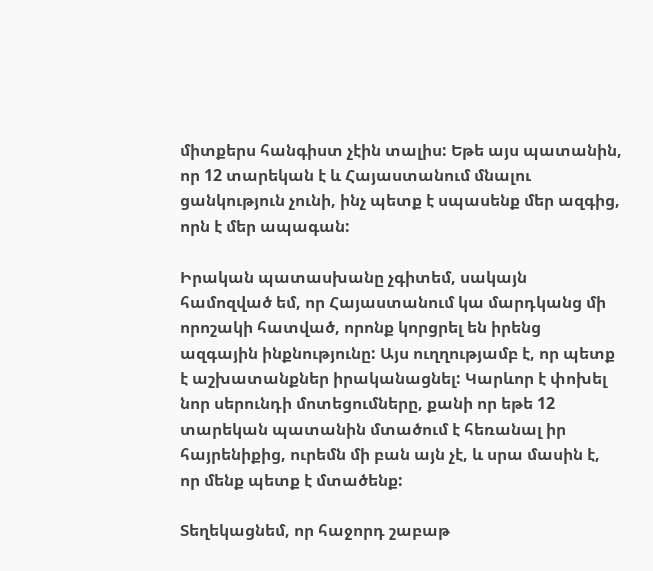միտքերս հանգիստ չէին տալիս: Եթե այս պատանին, որ 12 տարեկան է և Հայաստանում մնալու ցանկություն չունի, ինչ պետք է սպասենք մեր ազգից, որն է մեր ապագան:

Իրական պատասխանը չգիտեմ, սակայն համոզված եմ, որ Հայաստանում կա մարդկանց մի որոշակի հատված, որոնք կորցրել են իրենց ազգային ինքնությունը: Այս ուղղությամբ է, որ պետք է աշխատանքներ իրականացնել: Կարևոր է փոխել նոր սերունդի մոտեցումները, քանի որ եթե 12 տարեկան պատանին մտածում է հեռանալ իր հայրենիքից, ուրեմն մի բան այն չէ, և սրա մասին է, որ մենք պետք է մտածենք:

Տեղեկացնեմ, որ հաջորդ շաբաթ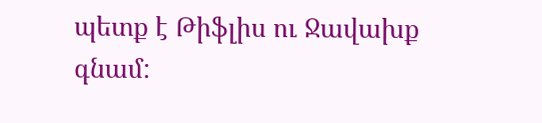պետք է Թիֆլիս ու Ջավախք գնամ: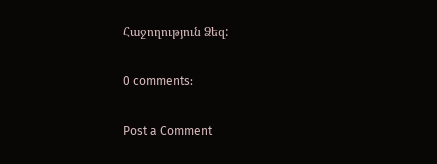Հաջողություն Ձեզ:

0 comments:

Post a Comment